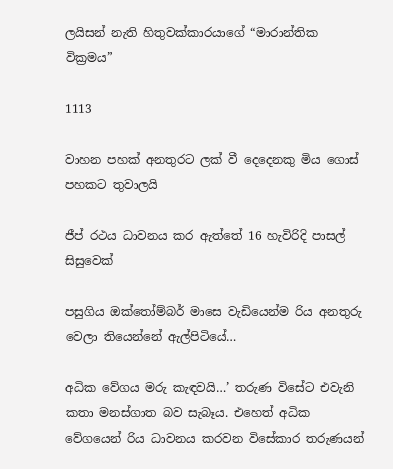ලයිසන් නැති හිතුවක්කාරයාගේ “මාරාන්තික වික්‍රමය”

1113

වාහන පහක් අනතුරට ලක් වී දෙදෙනකු මිය ගොස් පහකට තුවාලයි

ජීප් රථය ධාවනය කර ඇත්තේ 16 හැවිරිදි පාසල් සිසුවෙක්

පසුගිය ඔක්තෝම්බර් මාසෙ වැඩියෙන්ම රිය අනතුරු වෙලා තියෙන්නේ ඇල්පිටියේ…

අධික වේගය මරු කැඳවයි…’ තරුණ විසේට එවැනි කතා මනස්ගාත බව සැබෑය. එහෙත් අධික වේගයෙන් රිය ධාවනය කරවන විසේකාර තරුණයන්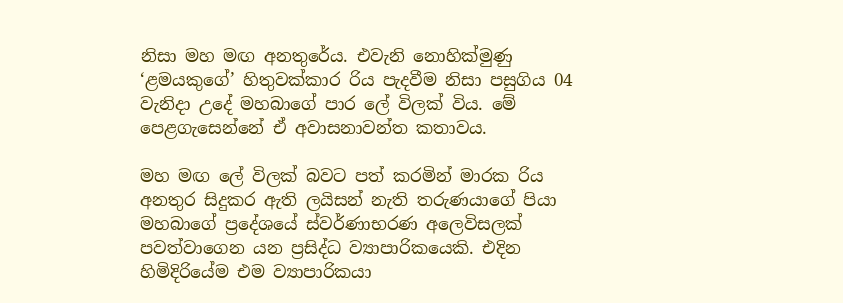නිසා මහ මඟ අනතුරේය. එවැනි නොහික්මුණු ‘ළමයකුගේ’ හිතුවක්කාර රිය පැදවීම නිසා පසුගිය 04 වැනිදා උදේ මහබාගේ පාර ලේ විලක් විය. මේ පෙළගැසෙන්නේ ඒ අවාසනාවන්ත කතාවය.

මහ මඟ ලේ විලක් බවට පත් කරමින් මාරක රිය අනතුර සිදුකර ඇති ලයිසන් නැති තරුණයාගේ පියා මහබාගේ ප්‍රදේශයේ ස්වර්ණාභරණ අලෙවිසලක් පවත්වාගෙන යන ප්‍රසිද්ධ ව්‍යාපාරිකයෙකි. එදින හිමිදිරියේම එම ව්‍යාපාරිකයා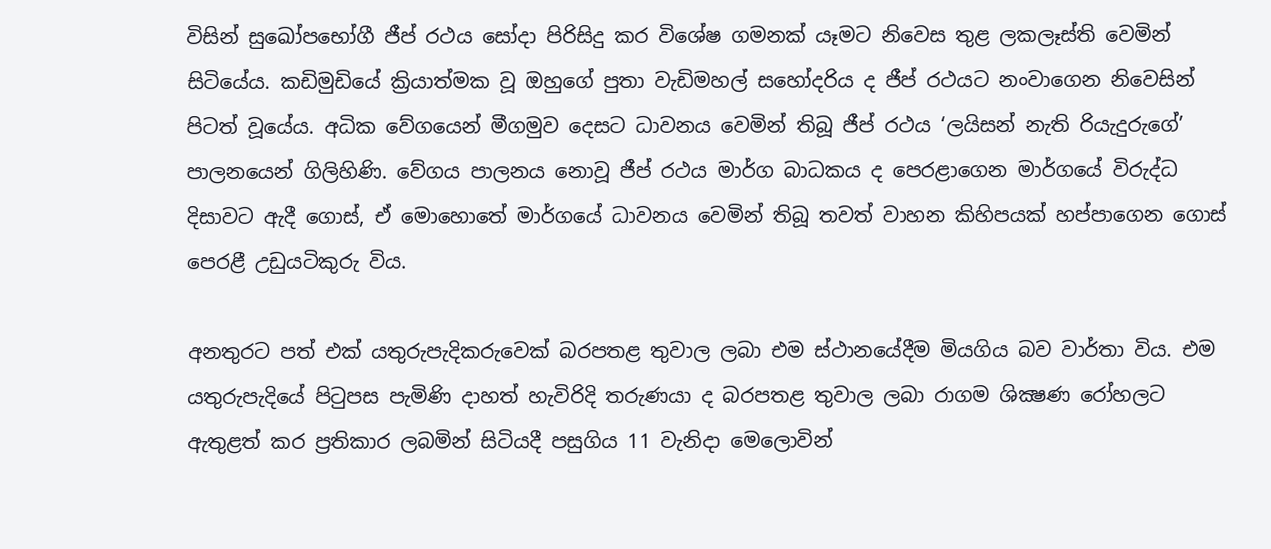විසින් සුඛෝපභෝගී ජීප් රථය සෝදා පිරිසිදු කර විශේෂ ගමනක් යෑමට නිවෙස තුළ ලකලෑස්ති වෙමින් සිටියේය. කඩිමුඩියේ ක්‍රියාත්මක වූ ඔහුගේ පුතා වැඩිමහල් සහෝදරිය ද ජීප් රථයට නංවාගෙන නිවෙසින් පිටත් වූයේය. අධික වේගයෙන් මීගමුව දෙසට ධාවනය වෙමින් තිබූ ජීප් රථය ‘ලයිසන් නැති රියැදුරුගේ’ පාලනයෙන් ගිලිහිණි. වේගය පාලනය නොවූ ජීප් රථය මාර්ග බාධකය ද පෙරළාගෙන මාර්ගයේ විරුද්ධ දිසාවට ඇදී ගොස්, ඒ මොහොතේ මාර්ගයේ ධාවනය වෙමින් තිබූ තවත් වාහන කිහිපයක් හප්පාගෙන ගොස් පෙරළී උඩුයටිකුරු විය.

අනතුරට පත් එක් යතුරුපැදිකරුවෙක් බරපතළ තුවාල ලබා එම ස්ථානයේදීම මියගිය බව වාර්තා විය. එම යතුරුපැදියේ පිටුපස පැමිණි දාහත් හැවිරිදි තරුණයා ද බරපතළ තුවාල ලබා රාගම ශික්‍ෂණ රෝහලට ඇතුළත් කර ප්‍රතිකාර ලබමින් සිටියදී පසුගිය 11 වැනිදා මෙලොවින්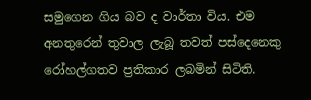සමුගෙන ගිය බව ද වාර්තා විය. එම අනතුරෙන් තුවාල ලැබූ තවත් පස්දෙනෙකු රෝහල්ගතව ප්‍රතිකාර ලබමින් සිටිති.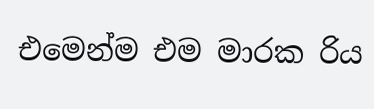එමෙන්ම එම මාරක රිය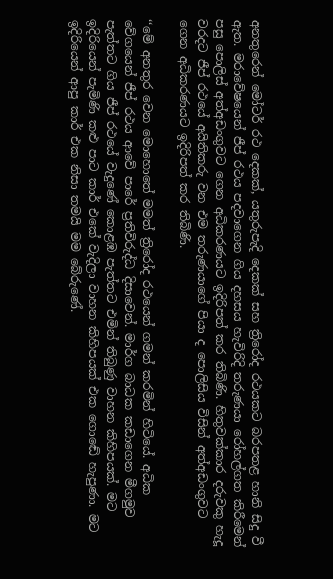අනතුරෙන් මෝටර් රථ දෙකක්, යතුරුපැදි දෙකක් සහ ත්‍රිරෝද රථයකට බරපතළ හානි සිදු වී ඇත. මරාවේෂයෙන් ජීප් රථය පදවාගෙන ගිය දහසය හැවිරිදි තරුණයා රෝහල්ගත කිරීමෙන් පසු පොලිස් අත්අඩංගුවට ගෙන අධිකරණයට ඉදිරිපත් කර තිබිණි. හිතුවක්කාර දරුවකු හැදූ වරදට ජීප් රථයේ අයිතිකරු වන එම තරුණයාගේ පියා ද පොලිසිය විසින් අත්අඩංගුවට ගෙන අධිකරණයට ඉදිරිපත් කර තිබිණි.

‘‘මේ අනතුර වෙන මොහොතේ මමත් ත්‍රිරෝද රථයෙන් ගමන් කරමින් හිටියේ. අධික වේගයෙන් ජීප් රථය ආවේ පාරේ ප්‍රතිවිරුද්ධ දිසාවෙන්. මාර්ග බාධක කඩාගෙන මීගමුව පැත්තට ගිය ජීප් රථයේ වැදුණේ කොළඹ පැත්තට එමින් තිබුණු වාහන කිහිපයක්. මට ඉදිරියෙන් පැමිණි කළු පාට කාර් එකේ වැදිලා වාහන කිහිපයක් එක ගොඬේ හැපුණා. මට ඉදිරියෙන් ආපු කාර් එක නිසා තමයි මම බේරුණේ.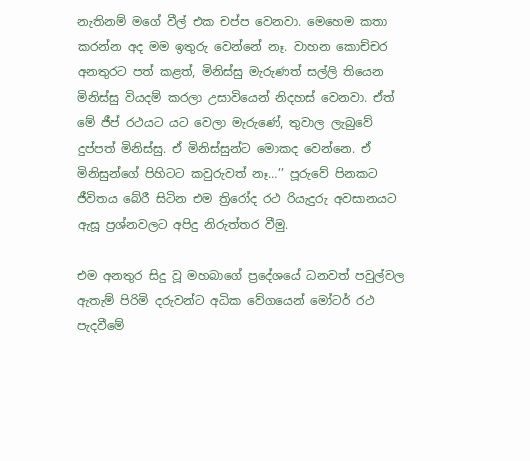නැතිනම් මගේ වීල් එක චප්ප වෙනවා. මෙහෙම කතා කරන්න අද මම ඉතුරු වෙන්නේ නෑ. වාහන කොච්චර අනතුරට පත් කළත්, මිනිස්සු මැරුණත් සල්ලි තියෙන මිනිස්සු වියදම් කරලා උසාවියෙන් නිදහස් වෙනවා. ඒත් මේ ජීප් රථයට යට වෙලා මැරුණේ, තුවාල ලැබුවේ දුප්පත් මිනිස්සු. ඒ මිනිස්සුන්ට මොකද වෙන්නෙ. ඒ මිනිසුන්ගේ පිහිටට කවුරුවත් නෑ…’’ පූරුවේ පිනකට ජීවිතය බේරී සිටින එම ත්‍රිරෝද රථ රියැදුරු අවසානයට ඇසූ ප්‍රශ්නවලට අපිදු නිරුත්තර වීමු.

එම අනතුර සිදු වූ මහබාගේ ප්‍රදේශයේ ධනවත් පවුල්වල ඇතැම් පිරිමි දරුවන්ට අධික වේගයෙන් මෝටර් රථ පැදවීමේ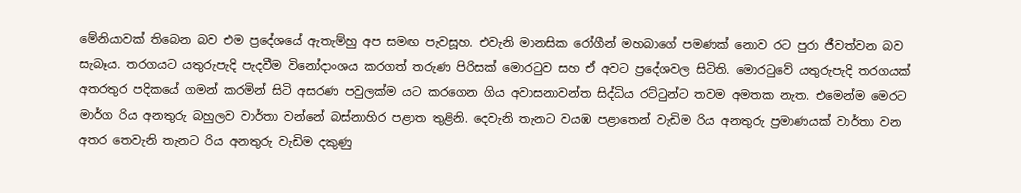මේනියාවක් තිබෙන බව එම ප්‍රදේශයේ ඇතැම්හු අප සමඟ පැවසූහ. එවැනි මානසික රෝගීන් මහබාගේ පමණක් නොව රට පුරා ජීවත්වන බව සැබෑය. තරගයට යතුරුපැදි පැදවීම විනෝදාංශය කරගත් තරුණ පිරිසක් මොරටුව සහ ඒ අවට ප්‍රදේශවල සිටිති. මොරටුවේ යතුරුපැදි තරගයක් අතරතුර පදිකයේ ගමන් කරමින් සිටි අසරණ පවුලක්ම යට කරගෙන ගිය අවාසනාවන්ත සිද්ධිය රට්ටුන්ට තවම අමතක නැත. එමෙන්ම මෙරට මාර්ග රිය අනතුරු බහුලව වාර්තා වන්නේ බස්නාහිර පළාත තුළිනි. දෙවැනි තැනට වයඹ පළාතෙන් වැඩිම රිය අනතුරු ප්‍රමාණයක් වාර්තා වන අතර තෙවැනි තැනට රිය අනතුරු වැඩිම දකුණු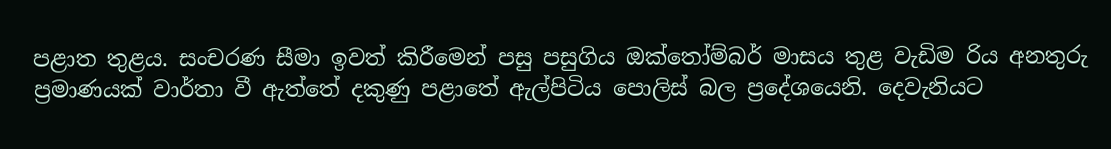පළාත තුළය. සංචරණ සීමා ඉවත් කිරීමෙන් පසු පසුගිය ඔක්තෝම්බර් මාසය තුළ වැඩිම රිය අනතුරු ප්‍රමාණයක් වාර්තා වී ඇත්තේ දකුණු පළාතේ ඇල්පිටිය පොලිස් බල ප්‍රදේශයෙනි. දෙවැනියට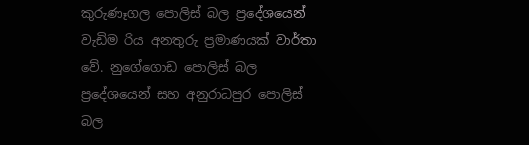කුරුණෑගල පොලිස් බල ප්‍රදේශයෙන් වැඩිම රිය අනතුරු ප්‍රමාණයක් වාර්තා වේ. නුගේගොඩ පොලිස් බල ප්‍රදේශයෙන් සහ අනුරාධපුර පොලිස් බල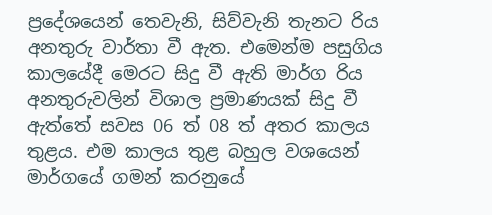ප්‍රදේශයෙන් තෙවැනි, සිව්වැනි තැනට රිය අනතුරු වාර්තා වී ඇත. එමෙන්ම පසුගිය කාලයේදී මෙරට සිදු වී ඇති මාර්ග රිය අනතුරුවලින් විශාල ප්‍රමාණයක් සිදු වී ඇත්තේ සවස 06 ත් 08 ත් අතර කාලය තුළය. එම කාලය තුළ බහුල වශයෙන් මාර්ගයේ ගමන් කරනුයේ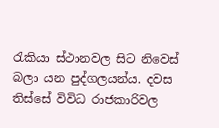රැකියා ස්ථානවල සිට නිවෙස් බලා යන පුද්ගලයන්ය. දවස තිස්සේ විවිධ රාජකාරිවල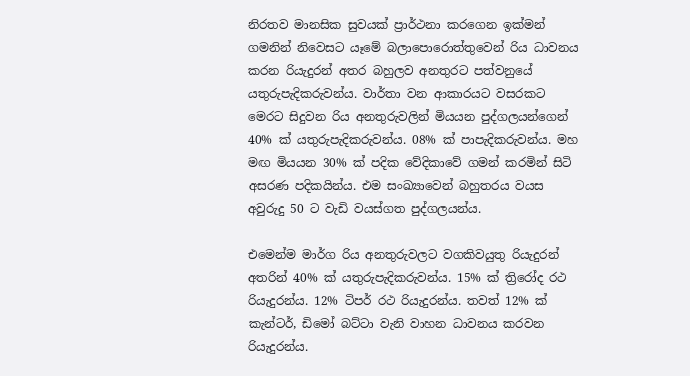නිරතව මානසික සුවයක් ප්‍රාර්ථනා කරගෙන ඉක්මන් ගමනින් නිවෙසට යෑමේ බලාපොරොත්තුවෙන් රිය ධාවනය කරන රියැදුරන් අතර බහුලව අනතුරට පත්වනුයේ යතුරුපැදිකරුවන්ය. වාර්තා වන ආකාරයට වසරකට මෙරට සිදුවන රිය අනතුරුවලින් මියයන පුද්ගලයන්ගෙන් 40% ක් යතුරුපැදිකරුවන්ය. 08% ක් පාපැදිකරුවන්ය. මහ මඟ මියයන 30% ක් පදික වේදිකාවේ ගමන් කරමින් සිටි අසරණ පදිකයින්ය. එම සංඛ්‍යාවෙන් බහුතරය වයස අවුරුදු 50 ට වැඩි වයස්ගත පුද්ගලයන්ය.

එමෙන්ම මාර්ග රිය අනතුරුවලට වගකිවයුතු රියැදුරන් අතරින් 40% ක් යතුරුපැදිකරුවන්ය. 15% ක් ත්‍රිරෝද රථ රියැදුරන්ය. 12% ටිපර් රථ රියැදුරන්ය. තවත් 12% ක් කැන්ටර්, ඩිමෝ බට්ටා වැනි වාහන ධාවනය කරවන රියැදුරන්ය.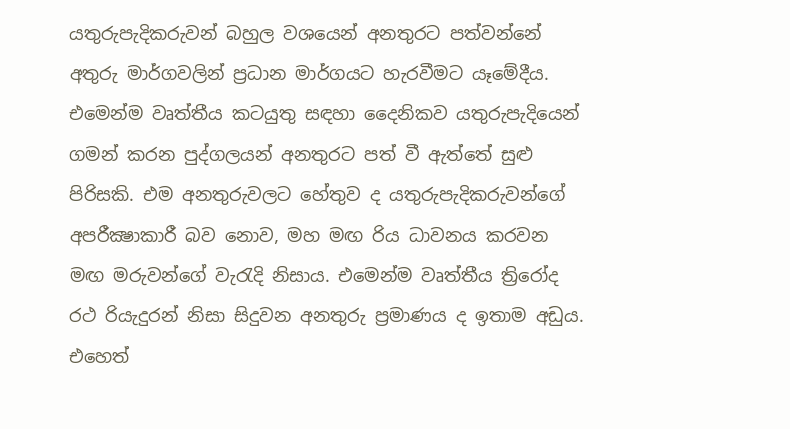යතුරුපැදිකරුවන් බහුල වශයෙන් අනතුරට පත්වන්නේ අතුරු මාර්ගවලින් ප්‍රධාන මාර්ගයට හැරවීමට යෑමේදීය. එමෙන්ම වෘත්තීය කටයුතු සඳහා දෛනිකව යතුරුපැදියෙන් ගමන් කරන පුද්ගලයන් අනතුරට පත් වී ඇත්තේ සුළු පිරිසකි. එම අනතුරුවලට හේතුව ද යතුරුපැදිකරුවන්ගේ අපරීක්‍ෂාකාරී බව නොව, මහ මඟ රිය ධාවනය කරවන මඟ මරුවන්ගේ වැරැදි නිසාය. එමෙන්ම වෘත්තීය ත්‍රිරෝද රථ රියැදුරන් නිසා සිදුවන අනතුරු ප්‍රමාණය ද ඉතාම අඩුය. එහෙත්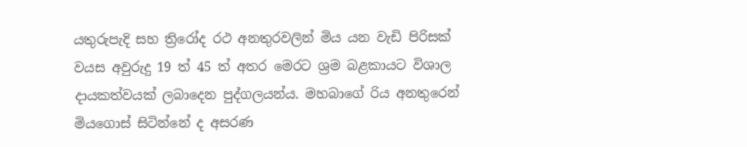යතුරුපැදි සහ ත්‍රිරෝද රථ අනතුරවලින් මිය යන වැඩි පිරිසක් වයස අවුරුදු 19 ත් 45 ත් අතර මෙරට ශ්‍රම බළකායට විශාල දායකත්වයක් ලබාදෙන පුද්ගලයන්ය. මහබාගේ රිය අනතුරෙන් මියගොස් සිටින්නේ ද අසරණ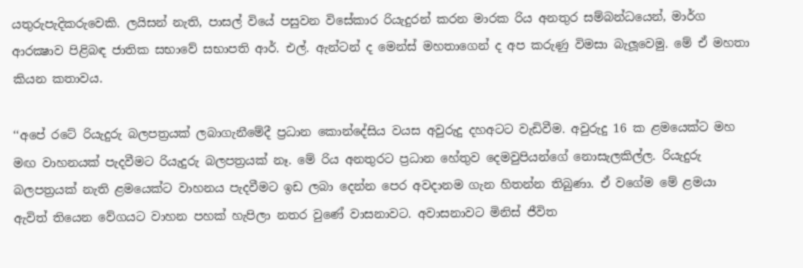යතුරුපැදිකරුවෙකි. ලයිසන් නැති, පාසල් වියේ පසුවන විසේකාර රියැදුරන් කරන මාරක රිය අනතුර සම්බන්ධයෙන්, මාර්ග ආරක්‍ෂාව පිළිබඳ ජාතික සභාවේ සභාපති ආර්. එල්. ඇන්ටන් ද මෙන්ස් මහතාගෙන් ද අප කරුණු විමසා බැලූවෙමු. මේ ඒ මහතා කියන කතාවය.

‘‘අපේ රටේ රියැදුරු බලපත්‍රයක් ලබාගැනීමේදී ප්‍රධාන කොන්දේසිය වයස අවුරුදු දහඅටට වැඩිවීම. අවුරුදු 16 ක ළමයෙක්ට මහ මඟ වාහනයක් පැදවීමට රියැදුරු බලපත්‍රයක් නෑ. මේ රිය අනතුරට ප්‍රධාන හේතුව දෙමවුපියන්ගේ නොසැලකිල්ල. රියැදුරු බලපත්‍රයක් නැති ළමයෙක්ට වාහනය පැදවීමට ඉඩ ලබා දෙන්න පෙර අවදානම ගැන හිතන්න තිබුණා. ඒ වගේම මේ ළමයා ඇවිත් තියෙන වේගයට වාහන පහක් හැපිලා නතර වුණේ වාසනාවට. අවාසනාවට මිනිස් ජීවිත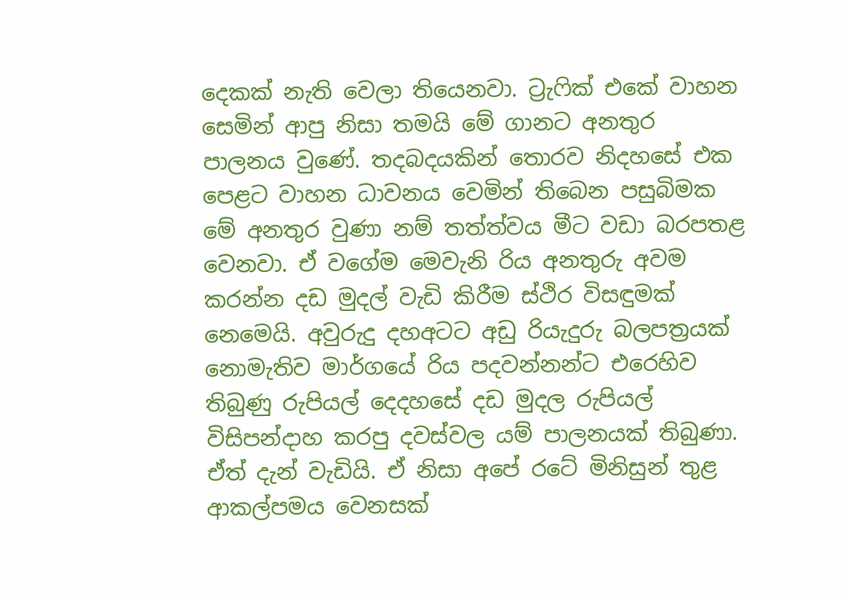දෙකක් නැති වෙලා තියෙනවා. ට්‍රැෆික් එකේ වාහන සෙමින් ආපු නිසා තමයි මේ ගානට අනතුර පාලනය වුණේ. තදබදයකින් තොරව නිදහසේ එක පෙළට වාහන ධාවනය වෙමින් තිබෙන පසුබිමක මේ අනතුර වුණා නම් තත්ත්වය මීට වඩා බරපතළ වෙනවා. ඒ වගේම මෙවැනි රිය අනතුරු අවම කරන්න දඩ මුදල් වැඩි කිරීම ස්ථිර විසඳුමක් නෙමෙයි. අවුරුදු දහඅටට අඩු රියැදුරු බලපත්‍රයක් නොමැතිව මාර්ගයේ රිය පදවන්නන්ට එරෙහිව තිබුණු රුපියල් දෙදහසේ දඩ මුදල රුපියල් විසිපන්දාහ කරපු දවස්වල යම් පාලනයක් තිබුණා. ඒත් දැන් වැඩියි. ඒ නිසා අපේ රටේ මිනිසුන් තුළ ආකල්පමය වෙනසක්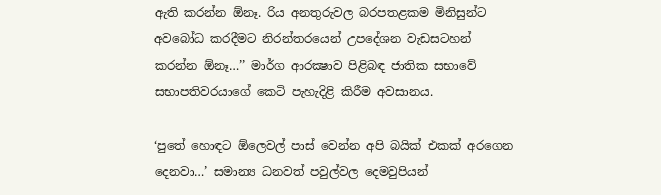ඇති කරන්න ඕනෑ. රිය අනතුරුවල බරපතළකම මිනිසුන්ට අවබෝධ කරදීමට නිරන්තරයෙන් උපදේශන වැඩසටහන් කරන්න ඕනෑ…’’ මාර්ග ආරක්‍ෂාව පිළිබඳ ජාතික සභාවේ සභාපතිවරයාගේ කෙටි පැහැදිළි කිරීම අවසානය.

‘පුතේ හොඳට ඕලෙවල් පාස් වෙන්න අපි බයික් එකක් අරගෙන දෙනවා…’ සමාන්‍ය ධනවත් පවුල්වල දෙමවුපියන්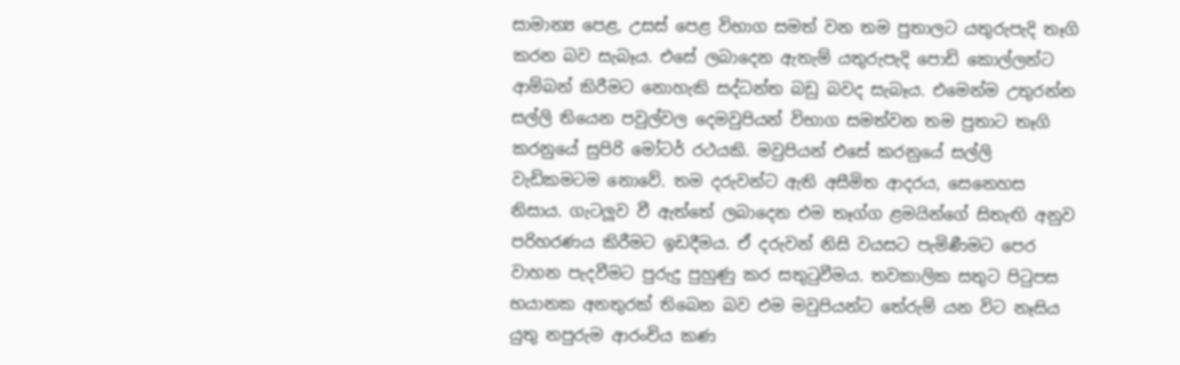සාමාන්‍ය පෙළ, උසස් පෙළ විභාග සමත් වන තම පුතාලට යතුරුපැදි තෑගි කරන බව සැබෑය. එසේ ලබාදෙන ඇතැම් යතුරුපැදි පොඩි කොල්ලන්ට ආම්බන් කිරීමට නොහැකි සද්ධන්ත බඩු බවද සැබෑය. එමෙන්ම උතුරන්න සල්ලි තියෙන පවුල්වල දෙමවුපියන් විභාග සමත්වන තම පුතාට තෑගි කරනුයේ සුපිරි මෝටර් රථයකි. මවුපියන් එසේ කරනුයේ සල්ලි වැඩිකමටම නොවේ. තම දරුවන්ට ඇති අසීමිත ආදරය, සෙනෙහස නිසාය. ගැටලූව වී ඇත්තේ ලබාදෙන එම තෑග්ග ළමයින්ගේ සිතැඟි අනුව පරිහරණය කිරීමට ඉඩදීමය. ඒ දරුවන් නිසි වයසට පැමිණීමට පෙර වාහන පැදවීමට පුරුදු පුහුණු කර සතුටුවීමය. තවකාලික සතුට පිටුපස භයානක අනතුරක් තිබෙන බව එම මවුපියන්ට තේරුම් යන විට නෑසිය යුතු නපුරුම ආරංචිය කණ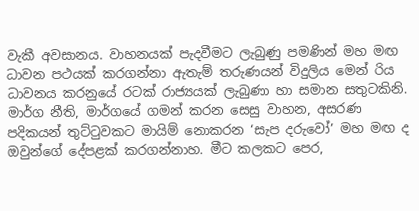වැකී අවසානය. වාහනයක් පැදවීමට ලැබුණු පමණින් මහ මඟ ධාවන පථයක් කරගන්නා ඇතැම් තරුණයන් විදුලිය මෙන් රිය ධාවනය කරනුයේ රටක් රාජ්‍යයක් ලැබුණා හා සමාන සතුටකිනි. මාර්ග නීති, මාර්ගයේ ගමන් කරන සෙසු වාහන, අසරණ පදිකයන් තුට්ටුවකට මායිම් නොකරන ‘සැප දරුවෝ’ මහ මඟ ද ඔවුන්ගේ දේපළක් කරගන්නාහ. මීට කලකට පෙර,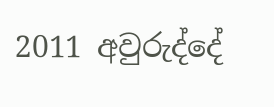2011 අවුරුද්දේ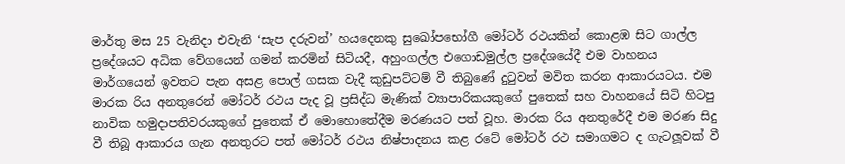මාර්තු මස 25 වැනිදා එවැනි ‘සැප දරුවන්’ හයදෙනකු සුඛෝපභෝගී මෝටර් රථයකින් කොළඹ සිට ගාල්ල ප්‍රදේශයට අධික වේගයෙන් ගමන් කරමින් සිටියදී, අහුංගල්ල එගොඩමුල්ල ප්‍රදේශයේදී එම වාහනය මාර්ගයෙන් ඉවතට පැන අසළ පොල් ගසක වැදී කුඩුපට්ටම් වී තිබුණේ දුටුවන් මවිත කරන ආකාරයටය. එම මාරක රිය අනතුරෙන් මෝටර් රථය පැද වූ ප්‍රසිද්ධ මැණික් ව්‍යාපාරිකයකුගේ පුතෙක් සහ වාහනයේ සිටි හිටපු නාවික හමුදාපතිවරයකුගේ පුතෙක් ඒ මොහොතේදීම මරණයට පත් වූහ. මාරක රිය අනතුරේදී එම මරණ සිදු වී තිබූ ආකාරය ගැන අනතුරට පත් මෝටර් රථය නිෂ්පාදනය කළ රටේ මෝටර් රථ සමාගමට ද ගැටලූවක් වී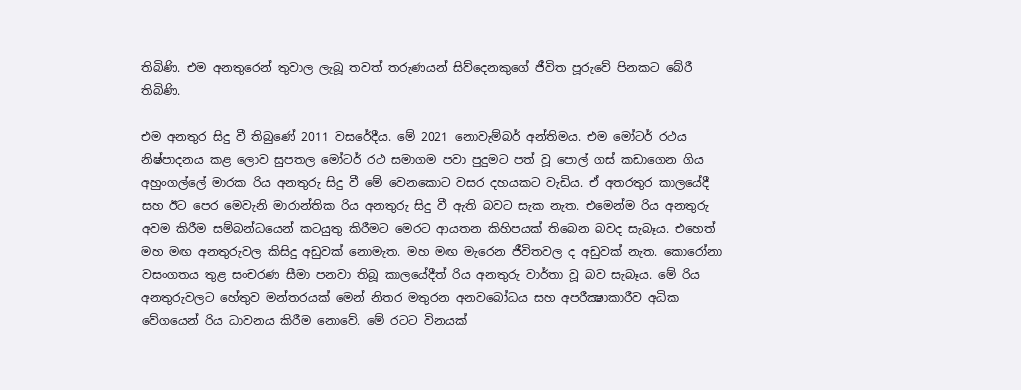තිබිණි. එම අනතුරෙන් තුවාල ලැබූ තවත් තරුණයන් සිව්දෙනකුගේ ජීවිත පූරුවේ පිනකට බේරී තිබිණි.

එම අනතුර සිදු වී තිබුණේ 2011 වසරේදීය. මේ 2021 නොවැම්බර් අන්තිමය. එම මෝටර් රථය නිෂ්පාදනය කළ ලොව සුපතල මෝටර් රථ සමාගම පවා පුදුමට පත් වූ පොල් ගස් කඩාගෙන ගිය අහුංගල්ලේ මාරක රිය අනතුරු සිදු වී මේ වෙනකොට වසර දහයකට වැඩිය. ඒ අතරතුර කාලයේදී සහ ඊට පෙර මෙවැනි මාරාන්තික රිය අනතුරු සිදු වී ඇති බවට සැක නැත. එමෙන්ම රිය අනතුරු අවම කිරීම සම්බන්ධයෙන් කටයුතු කිරීමට මෙරට ආයතන කිහිපයක් තිබෙන බවද සැබෑය. එහෙත් මහ මඟ අනතුරුවල කිසිදු අඩුවක් නොමැත. මහ මඟ මැරෙන ජීවිතවල ද අඩුවක් නැත. කොරෝනා වසංගතය තුළ සංචරණ සීමා පනවා තිබූ කාලයේදීත් රිය අනතුරු වාර්තා වූ බව සැබෑය. මේ රිය අනතුරුවලට හේතුව මන්තරයක් මෙන් නිතර මතුරන අනවබෝධය සහ අපරීක්‍ෂාකාරීව අධික වේගයෙන් රිය ධාවනය කිරීම නොවේ. මේ රටට විනයක්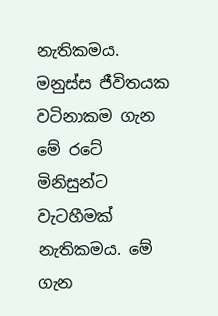නැතිකමය. මනුස්ස ජීවිතයක වටිනාකම ගැන මේ රටේ මිනිසුන්ට වැටහීමක් නැතිකමය. මේ ගැන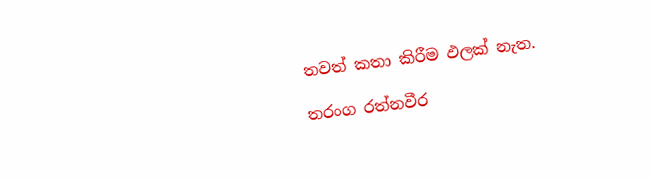තවත් කතා කිරීම ඵලක් නැත.

තරංග රත්නවීර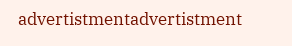advertistmentadvertistment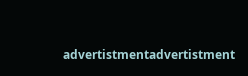advertistmentadvertistment